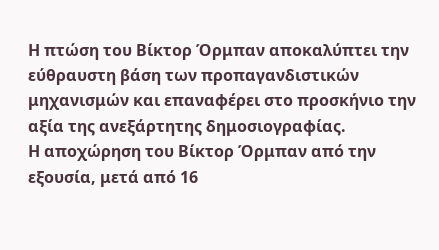Η πτώση του Βίκτορ Όρμπαν αποκαλύπτει την εύθραυστη βάση των προπαγανδιστικών μηχανισμών και επαναφέρει στο προσκήνιο την αξία της ανεξάρτητης δημοσιογραφίας.
Η αποχώρηση του Βίκτορ Όρμπαν από την εξουσία, μετά από 16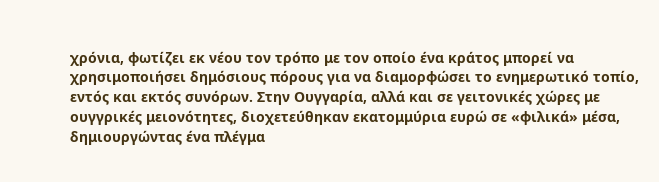χρόνια, φωτίζει εκ νέου τον τρόπο με τον οποίο ένα κράτος μπορεί να χρησιμοποιήσει δημόσιους πόρους για να διαμορφώσει το ενημερωτικό τοπίο, εντός και εκτός συνόρων. Στην Ουγγαρία, αλλά και σε γειτονικές χώρες με ουγγρικές μειονότητες, διοχετεύθηκαν εκατομμύρια ευρώ σε «φιλικά» μέσα, δημιουργώντας ένα πλέγμα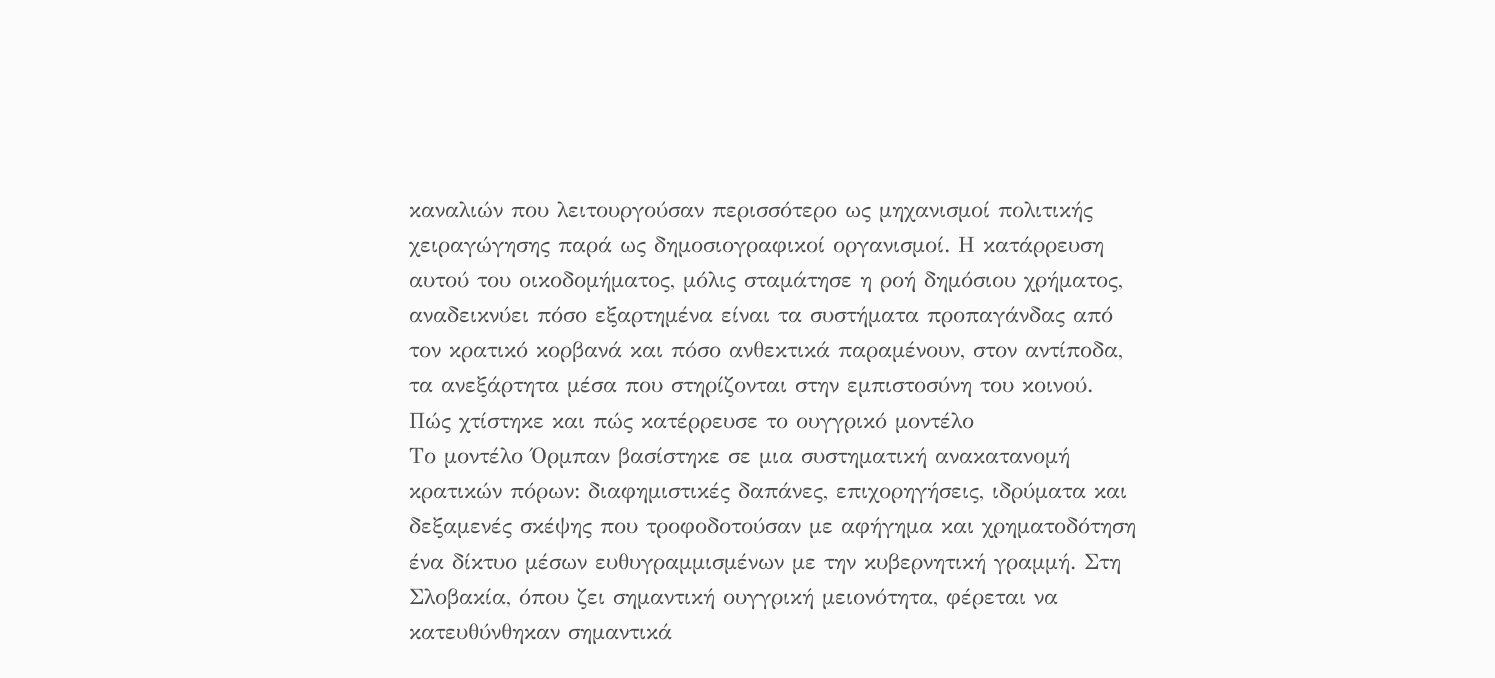καναλιών που λειτουργούσαν περισσότερο ως μηχανισμοί πολιτικής χειραγώγησης παρά ως δημοσιογραφικοί οργανισμοί. Η κατάρρευση αυτού του οικοδομήματος, μόλις σταμάτησε η ροή δημόσιου χρήματος, αναδεικνύει πόσο εξαρτημένα είναι τα συστήματα προπαγάνδας από τον κρατικό κορβανά και πόσο ανθεκτικά παραμένουν, στον αντίποδα, τα ανεξάρτητα μέσα που στηρίζονται στην εμπιστοσύνη του κοινού.
Πώς χτίστηκε και πώς κατέρρευσε το ουγγρικό μοντέλο
Το μοντέλο Όρμπαν βασίστηκε σε μια συστηματική ανακατανομή κρατικών πόρων: διαφημιστικές δαπάνες, επιχορηγήσεις, ιδρύματα και δεξαμενές σκέψης που τροφοδοτούσαν με αφήγημα και χρηματοδότηση ένα δίκτυο μέσων ευθυγραμμισμένων με την κυβερνητική γραμμή. Στη Σλοβακία, όπου ζει σημαντική ουγγρική μειονότητα, φέρεται να κατευθύνθηκαν σημαντικά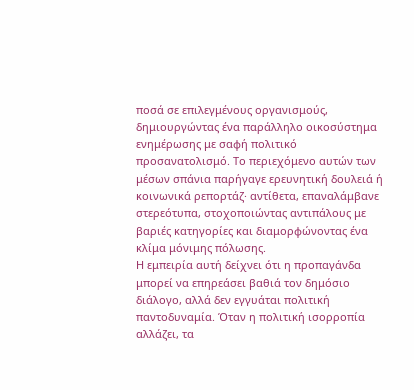ποσά σε επιλεγμένους οργανισμούς, δημιουργώντας ένα παράλληλο οικοσύστημα ενημέρωσης με σαφή πολιτικό προσανατολισμό. Το περιεχόμενο αυτών των μέσων σπάνια παρήγαγε ερευνητική δουλειά ή κοινωνικά ρεπορτάζ· αντίθετα, επαναλάμβανε στερεότυπα, στοχοποιώντας αντιπάλους με βαριές κατηγορίες και διαμορφώνοντας ένα κλίμα μόνιμης πόλωσης.
Η εμπειρία αυτή δείχνει ότι η προπαγάνδα μπορεί να επηρεάσει βαθιά τον δημόσιο διάλογο, αλλά δεν εγγυάται πολιτική παντοδυναμία. Όταν η πολιτική ισορροπία αλλάζει, τα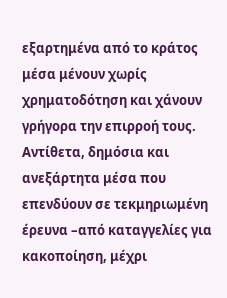εξαρτημένα από το κράτος μέσα μένουν χωρίς χρηματοδότηση και χάνουν γρήγορα την επιρροή τους. Αντίθετα, δημόσια και ανεξάρτητα μέσα που επενδύουν σε τεκμηριωμένη έρευνα –από καταγγελίες για κακοποίηση, μέχρι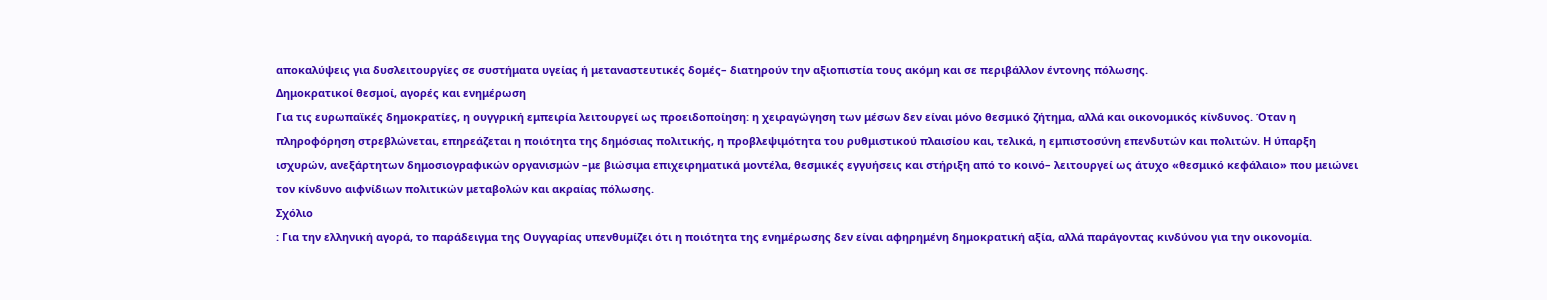αποκαλύψεις για δυσλειτουργίες σε συστήματα υγείας ή μεταναστευτικές δομές– διατηρούν την αξιοπιστία τους ακόμη και σε περιβάλλον έντονης πόλωσης.
Δημοκρατικοί θεσμοί, αγορές και ενημέρωση
Για τις ευρωπαϊκές δημοκρατίες, η ουγγρική εμπειρία λειτουργεί ως προειδοποίηση: η χειραγώγηση των μέσων δεν είναι μόνο θεσμικό ζήτημα, αλλά και οικονομικός κίνδυνος. Όταν η πληροφόρηση στρεβλώνεται, επηρεάζεται η ποιότητα της δημόσιας πολιτικής, η προβλεψιμότητα του ρυθμιστικού πλαισίου και, τελικά, η εμπιστοσύνη επενδυτών και πολιτών. Η ύπαρξη ισχυρών, ανεξάρτητων δημοσιογραφικών οργανισμών –με βιώσιμα επιχειρηματικά μοντέλα, θεσμικές εγγυήσεις και στήριξη από το κοινό– λειτουργεί ως άτυχο «θεσμικό κεφάλαιο» που μειώνει τον κίνδυνο αιφνίδιων πολιτικών μεταβολών και ακραίας πόλωσης.
Σχόλιο
: Για την ελληνική αγορά, το παράδειγμα της Ουγγαρίας υπενθυμίζει ότι η ποιότητα της ενημέρωσης δεν είναι αφηρημένη δημοκρατική αξία, αλλά παράγοντας κινδύνου για την οικονομία.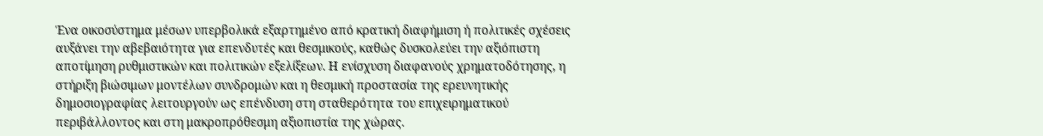Ένα οικοσύστημα μέσων υπερβολικά εξαρτημένο από κρατική διαφήμιση ή πολιτικές σχέσεις αυξάνει την αβεβαιότητα για επενδυτές και θεσμικούς, καθώς δυσκολεύει την αξιόπιστη αποτίμηση ρυθμιστικών και πολιτικών εξελίξεων. Η ενίσχυση διαφανούς χρηματοδότησης, η στήριξη βιώσιμων μοντέλων συνδρομών και η θεσμική προστασία της ερευνητικής δημοσιογραφίας λειτουργούν ως επένδυση στη σταθερότητα του επιχειρηματικού περιβάλλοντος και στη μακροπρόθεσμη αξιοπιστία της χώρας.